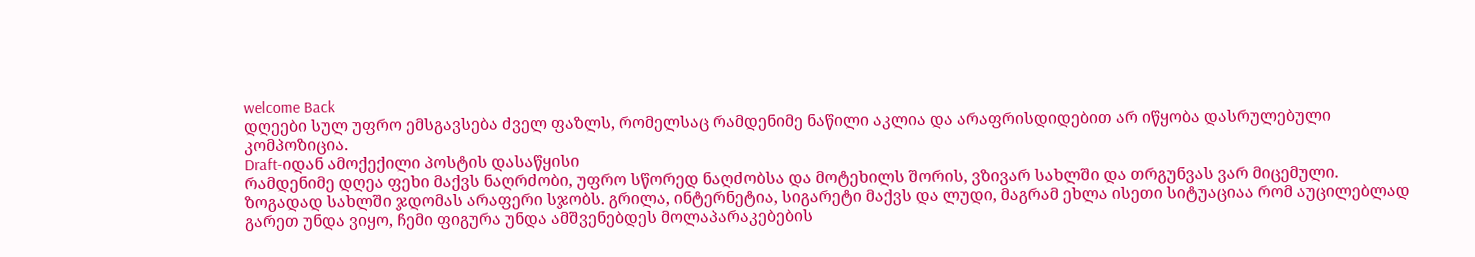welcome Back
დღეები სულ უფრო ემსგავსება ძველ ფაზლს, რომელსაც რამდენიმე ნაწილი აკლია და არაფრისდიდებით არ იწყობა დასრულებული კომპოზიცია.
Draft-იდან ამოქექილი პოსტის დასაწყისი
რამდენიმე დღეა ფეხი მაქვს ნაღრძობი, უფრო სწორედ ნაღძობსა და მოტეხილს შორის, ვზივარ სახლში და თრგუნვას ვარ მიცემული.
ზოგადად სახლში ჯდომას არაფერი სჯობს. გრილა, ინტერნეტია, სიგარეტი მაქვს და ლუდი, მაგრამ ეხლა ისეთი სიტუაციაა რომ აუცილებლად გარეთ უნდა ვიყო, ჩემი ფიგურა უნდა ამშვენებდეს მოლაპარაკებების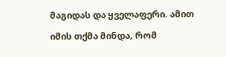მაგიდას და ყველაფერი. ამით იმის თქმა მინდა, რომ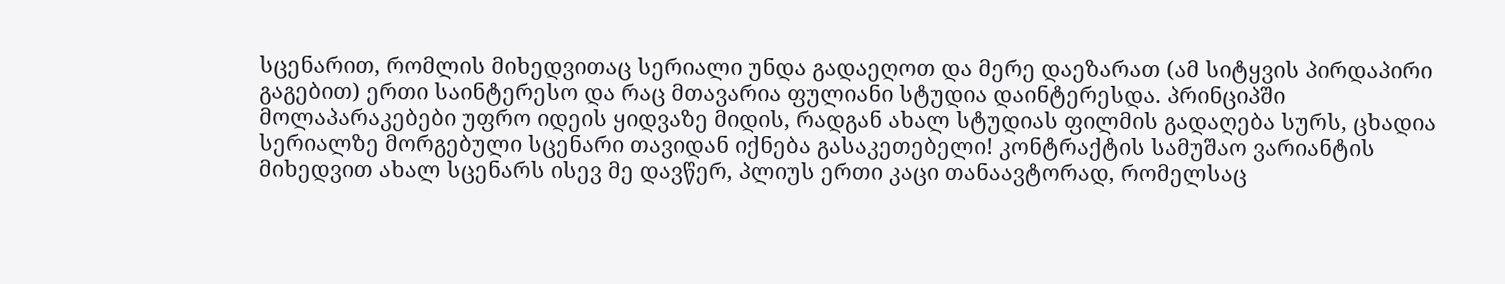სცენარით, რომლის მიხედვითაც სერიალი უნდა გადაეღოთ და მერე დაეზარათ (ამ სიტყვის პირდაპირი გაგებით) ერთი საინტერესო და რაც მთავარია ფულიანი სტუდია დაინტერესდა. პრინციპში მოლაპარაკებები უფრო იდეის ყიდვაზე მიდის, რადგან ახალ სტუდიას ფილმის გადაღება სურს, ცხადია სერიალზე მორგებული სცენარი თავიდან იქნება გასაკეთებელი! კონტრაქტის სამუშაო ვარიანტის მიხედვით ახალ სცენარს ისევ მე დავწერ, პლიუს ერთი კაცი თანაავტორად, რომელსაც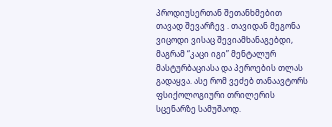პროდიუსერთან შეთანხმებით თავად შევარჩევ . თავიდან მეგონა ვიცოდი ვისაც შევიამხანაგებდი, მაგრამ “კაცი იგი” მენტალურ მასტურბაციასა და პეროების თლას გადაყვა. ასე რომ ვეძებ თანაავტორს ფსიქოლოგიური თრილერის სცენარზე სამუშაოდ.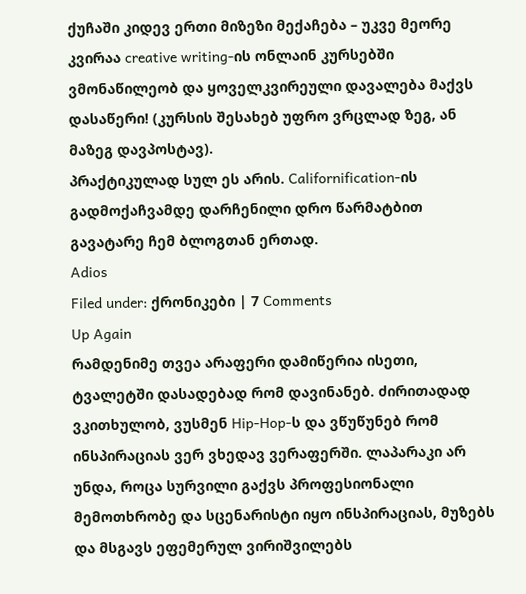ქუჩაში კიდევ ერთი მიზეზი მექაჩება – უკვე მეორე კვირაა creative writing-ის ონლაინ კურსებში ვმონაწილეობ და ყოველკვირეული დავალება მაქვს დასაწერი! (კურსის შესახებ უფრო ვრცლად ზეგ, ან მაზეგ დავპოსტავ).
პრაქტიკულად სულ ეს არის. Californification-ის გადმოქაჩვამდე დარჩენილი დრო წარმატბით გავატარე ჩემ ბლოგთან ერთად.
Adios
Filed under: ქრონიკები | 7 Comments
Up Again
რამდენიმე თვეა არაფერი დამიწერია ისეთი, ტვალეტში დასადებად რომ დავინანებ. ძირითადად ვკითხულობ, ვუსმენ Hip-Hop-ს და ვწუწუნებ რომ ინსპირაციას ვერ ვხედავ ვერაფერში. ლაპარაკი არ უნდა, როცა სურვილი გაქვს პროფესიონალი მემოთხრობე და სცენარისტი იყო ინსპირაციას, მუზებს და მსგავს ეფემერულ ვირიშვილებს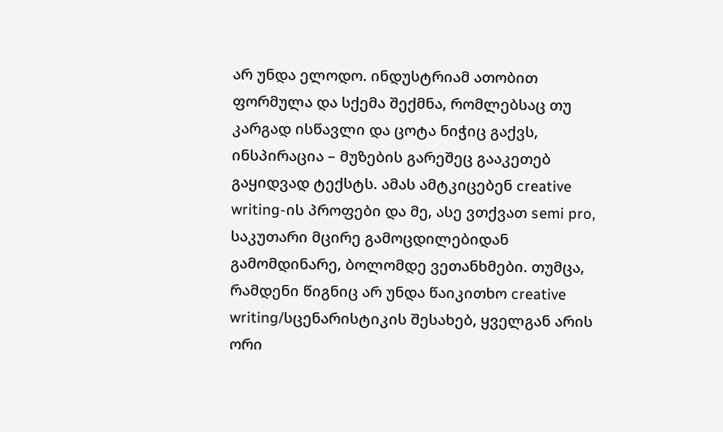არ უნდა ელოდო. ინდუსტრიამ ათობით ფორმულა და სქემა შექმნა, რომლებსაც თუ კარგად ისწავლი და ცოტა ნიჭიც გაქვს, ინსპირაცია – მუზების გარეშეც გააკეთებ გაყიდვად ტექსტს. ამას ამტკიცებენ creative writing-ის პროფები და მე, ასე ვთქვათ semi pro, საკუთარი მცირე გამოცდილებიდან გამომდინარე, ბოლომდე ვეთანხმები. თუმცა, რამდენი წიგნიც არ უნდა წაიკითხო creative writing/სცენარისტიკის შესახებ, ყველგან არის ორი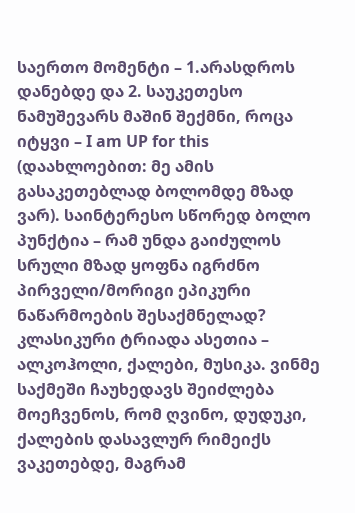საერთო მომენტი – 1.არასდროს დანებდე და 2. საუკეთესო ნამუშევარს მაშინ შექმნი, როცა იტყვი – I am UP for this (დაახლოებით: მე ამის გასაკეთებლად ბოლომდე მზად ვარ). საინტერესო სწორედ ბოლო პუნქტია – რამ უნდა გაიძულოს სრული მზად ყოფნა იგრძნო პირველი/მორიგი ეპიკური ნაწარმოების შესაქმნელად? კლასიკური ტრიადა ასეთია – ალკოჰოლი, ქალები, მუსიკა. ვინმე საქმეში ჩაუხედავს შეიძლება მოეჩვენოს, რომ ღვინო, დუდუკი, ქალების დასავლურ რიმეიქს ვაკეთებდე, მაგრამ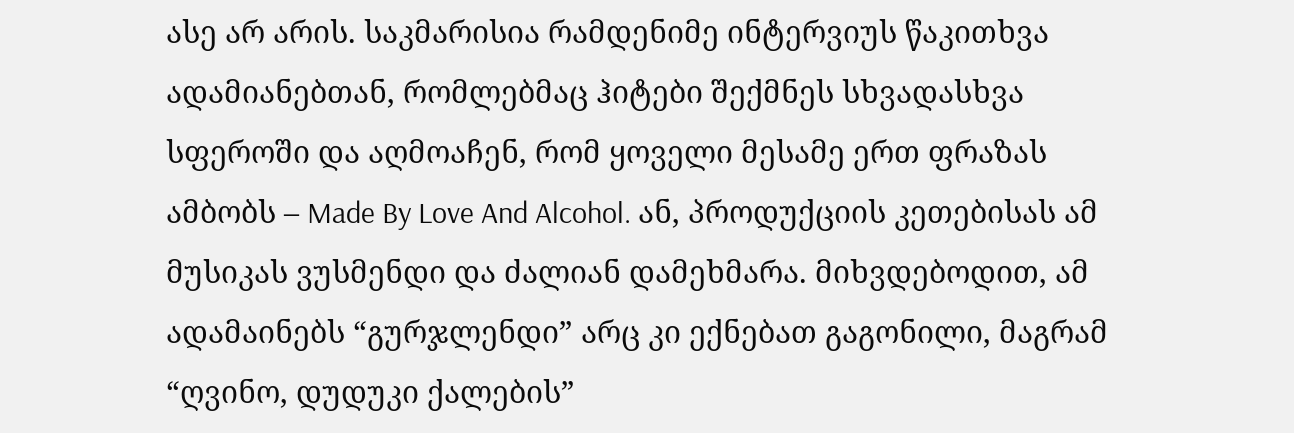ასე არ არის. საკმარისია რამდენიმე ინტერვიუს წაკითხვა ადამიანებთან, რომლებმაც ჰიტები შექმნეს სხვადასხვა სფეროში და აღმოაჩენ, რომ ყოველი მესამე ერთ ფრაზას ამბობს – Made By Love And Alcohol. ან, პროდუქციის კეთებისას ამ მუსიკას ვუსმენდი და ძალიან დამეხმარა. მიხვდებოდით, ამ ადამაინებს “გურჯლენდი” არც კი ექნებათ გაგონილი, მაგრამ “ღვინო, დუდუკი ქალების”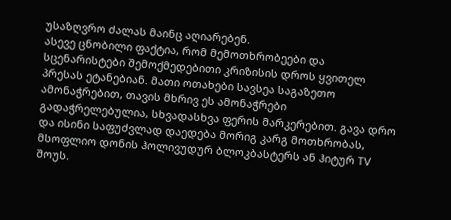უსაზღვრო ძალას მაინც აღიარებენ.
ასევე ცნობილი ფაქტია, რომ მემოთხრობეები და სცენარისტები შემოქმედებითი კრიზისის დროს ყვითელ პრესას ეტანებიან. მათი ოთახები სავსეა საგაზეთო ამონაჭრებით, თავის მხრივ ეს ამონაჭრები გადაჭრელებულია, სხვადასხვა ფერის მარკერებით. გავა დრო და ისინი საფუძვლად დაედება მორიგ კარგ მოთხრობას, მსოფლიო დონის ჰოლივუდურ ბლოკბასტერს ან ჰიტურ TV შოუს.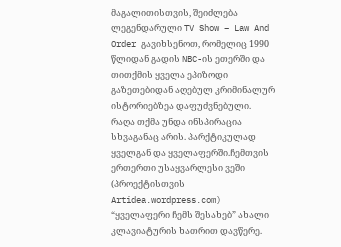მაგალითისთვის, შეიძლება ლეგენდარული TV Show – Law And Order გავიხსენოთ, რომელიც 1990 წლიდან გადის NBC-ის ეთერში და თითქმის ყველა ეპიზოდი გაზეთებიდან აღებულ კრიმინალურ ისტორიებზეა დაფუძვნებული.
რაღა თქმა უნდა ინსპირაცია სხვაგანაც არის. პარქტიკულად ყველგან და ყველაფერში.ჩემთვის ერთერთი უსაყვარლესი ვეში (პროექტისთვის Artidea.wordpress.com) “ყველაფერი ჩემს შესახებ” ახალი კლავიატურის ხათრით დავწერე.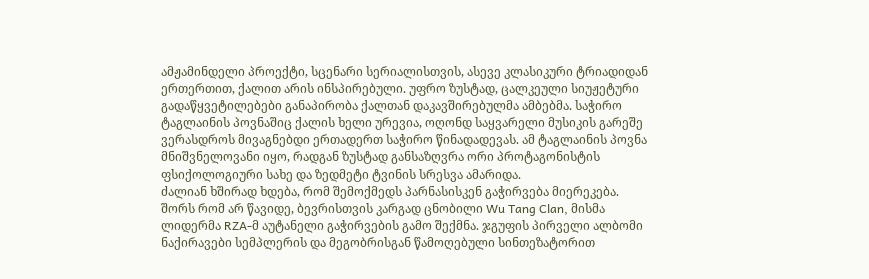ამჟამინდელი პროექტი, სცენარი სერიალისთვის, ასევე კლასიკური ტრიადიდან ერთერთით, ქალით არის ინსპირებული. უფრო ზუსტად, ცალკეული სიუჟეტური გადაწყვეტილებები განაპირობა ქალთან დაკავშირებულმა ამბებმა. საჭირო ტაგლაინის პოვნაშიც ქალის ხელი ურევია, ოღონდ საყვარელი მუსიკის გარეშე ვერასდროს მივაგნებდი ერთადერთ საჭირო წინადადევას. ამ ტაგლაინის პოვნა მნიშვნელოვანი იყო, რადგან ზუსტად განსაზღვრა ორი პროტაგონისტის ფსიქოლოგიური სახე და ზედმეტი ტვინის სრესვა ამარიდა.
ძალიან ხშირად ხდება, რომ შემოქმედს პარნასისკენ გაჭირვება მიერეკება. შორს რომ არ წავიდე, ბევრისთვის კარგად ცნობილი Wu Tang Clan, მისმა ლიდერმა RZA-მ აუტანელი გაჭირვების გამო შექმნა. ჯგუფის პირველი ალბომი ნაქირავები სემპლერის და მეგობრისგან წამოღებული სინთეზატორით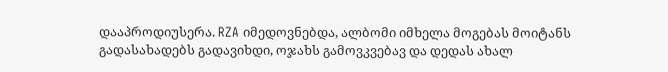დააპროდიუსერა. RZA იმედოვნებდა, ალბომი იმხელა მოგებას მოიტანს გადასახადებს გადავიხდი, ოჯახს გამოვკვებავ და დედას ახალ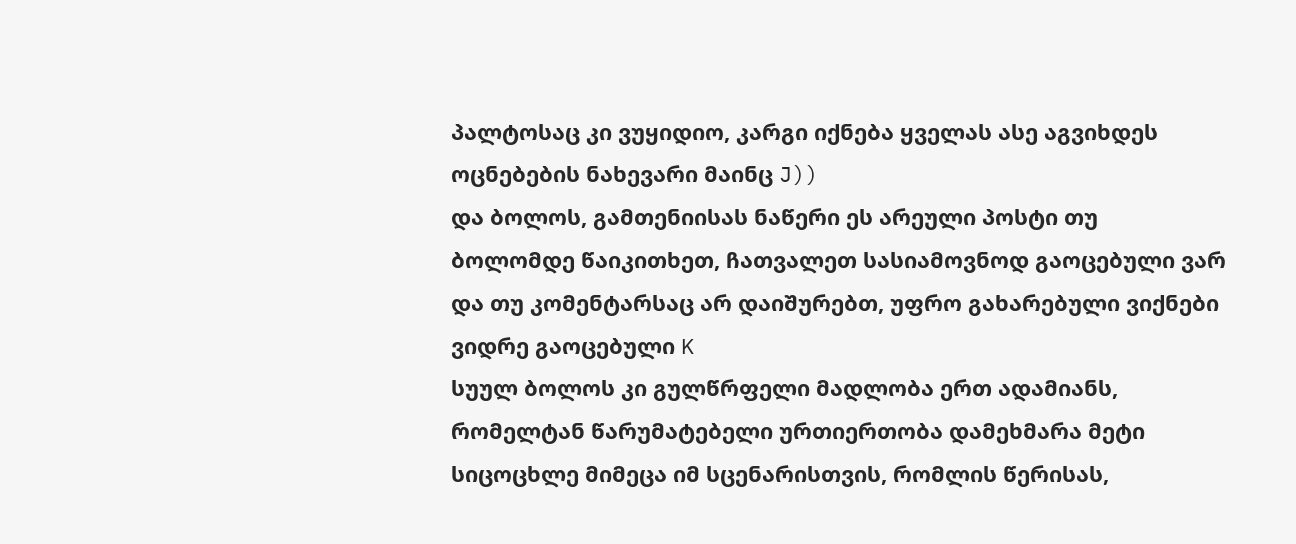პალტოსაც კი ვუყიდიო, კარგი იქნება ყველას ასე აგვიხდეს ოცნებების ნახევარი მაინც J))
და ბოლოს, გამთენიისას ნაწერი ეს არეული პოსტი თუ ბოლომდე წაიკითხეთ, ჩათვალეთ სასიამოვნოდ გაოცებული ვარ და თუ კომენტარსაც არ დაიშურებთ, უფრო გახარებული ვიქნები ვიდრე გაოცებული K
სუულ ბოლოს კი გულწრფელი მადლობა ერთ ადამიანს, რომელტან წარუმატებელი ურთიერთობა დამეხმარა მეტი სიცოცხლე მიმეცა იმ სცენარისთვის, რომლის წერისას,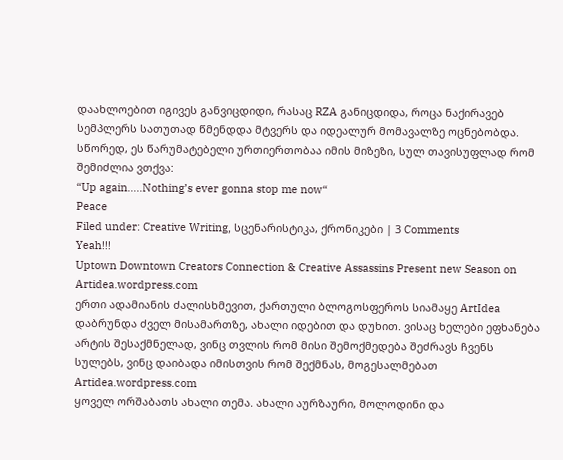დაახლოებით იგივეს განვიცდიდი, რასაც RZA განიცდიდა, როცა ნაქირავებ სემპლერს სათუთად წმენდდა მტვერს და იდეალურ მომავალზე ოცნებობდა.
სწორედ, ეს წარუმატებელი ურთიერთობაა იმის მიზეზი, სულ თავისუფლად რომ შემიძლია ვთქვა:
“Up again…..Nothing’s ever gonna stop me now“
Peace
Filed under: Creative Writing, სცენარისტიკა, ქრონიკები | 3 Comments
Yeah!!!
Uptown Downtown Creators Connection & Creative Assassins Present new Season on Artidea.wordpress.com
ერთი ადამიანის ძალისხმევით, ქართული ბლოგოსფეროს სიამაყე ArtIdea დაბრუნდა ძველ მისამართზე, ახალი იდებით და დუხით. ვისაც ხელები ეფხანება არტის შესაქმნელად, ვინც თვლის რომ მისი შემოქმედება შეძრავს ჩვენს სულებს, ვინც დაიბადა იმისთვის რომ შექმნას, მოგესალმებათ Artidea.wordpress.com
ყოველ ორშაბათს ახალი თემა. ახალი აურზაური, მოლოდინი და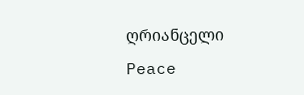ღრიანცელი
Peace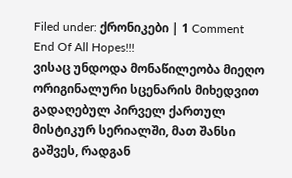Filed under: ქრონიკები | 1 Comment
End Of All Hopes!!!
ვისაც უნდოდა მონაწილეობა მიეღო ორიგინალური სცენარის მიხედვით გადაღებულ პირველ ქართულ მისტიკურ სერიალში, მათ შანსი გაშვეს, რადგან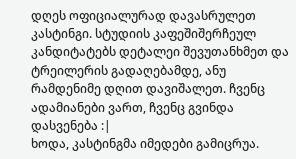დღეს ოფიციალურად დავასრულეთ კასტინგი. სტუდიის კაფეშიშერჩეულ კანდიტატებს დეტალეი შევუთანხმეთ და ტრეილერის გადაღებამდე, ანუ რამდენიმე დღით დავიშალეთ. ჩვენც ადამიანები ვართ, ჩვენც გვინდა დასვენება :|
ხოდა, კასტინგმა იმედები გამიცრუა.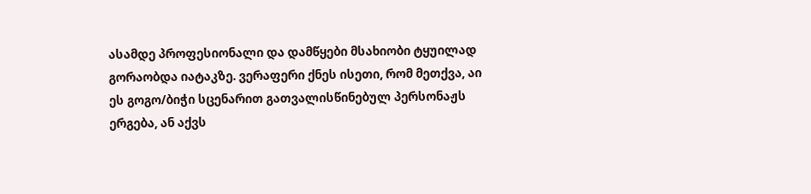ასამდე პროფესიონალი და დამწყები მსახიობი ტყუილად გორაობდა იატაკზე. ვერაფერი ქნეს ისეთი, რომ მეთქვა, აი ეს გოგო/ბიჭი სცენარით გათვალისწინებულ პერსონაჟს ერგება, ან აქვს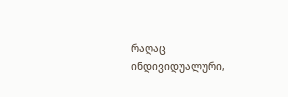რაღაც ინდივიდუალური,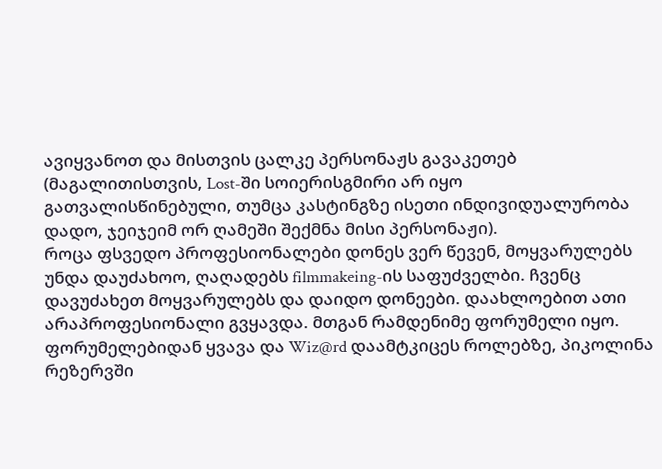ავიყვანოთ და მისთვის ცალკე პერსონაჟს გავაკეთებ (მაგალითისთვის, Lost-ში სოიერისგმირი არ იყო გათვალისწინებული, თუმცა კასტინგზე ისეთი ინდივიდუალურობა დადო, ჯეიჯეიმ ორ ღამეში შექმნა მისი პერსონაჟი).
როცა ფსვედო პროფესიონალები დონეს ვერ წევენ, მოყვარულებს უნდა დაუძახოო, ღაღადებს filmmakeing-ის საფუძველბი. ჩვენც დავუძახეთ მოყვარულებს და დაიდო დონეები. დაახლოებით ათი არაპროფესიონალი გვყავდა. მთგან რამდენიმე ფორუმელი იყო. ფორუმელებიდან ყვავა და Wiz@rd დაამტკიცეს როლებზე, პიკოლინა რეზერვში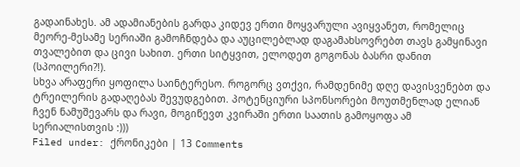გადაინახეს. ამ ადამიანების გარდა კიდევ ერთი მოყვარული ავიყვანეთ, რომელიც მეორე-მესამე სერიაში გამოჩნდება და აუცილებლად დაგამახსოვრებთ თავს გამყინავი თვალებით და ცივი სახით. ერთი სიტყვით, ელოდეთ გოგონას ბასრი დანით (სპოილერი?!).
სხვა არაფერი ყოფილა საინტერესო. როგორც ვთქვი, რამდენიმე დღე დავისვენებთ და ტრეილერის გადაღებას შევუდგებით. პოტენციური სპონსორები მოუთმენლად ელიან ჩვენ ნამუშევარს და რავი, მოგიწევთ კვირაში ერთი საათის გამოყოფა ამ სერიალისთვის :)))
Filed under: ქრონიკები | 13 Comments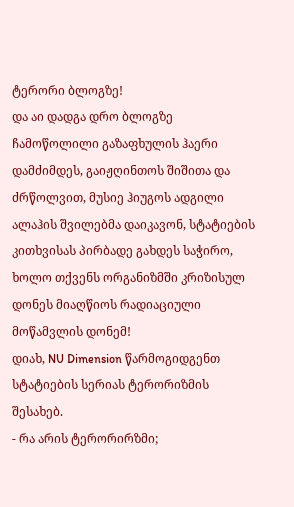ტერორი ბლოგზე!
და აი დადგა დრო ბლოგზე ჩამოწოლილი გაზაფხულის ჰაერი დამძიმდეს, გაიჟღინთოს შიშითა და ძრწოლვით, მუსიე ჰიუგოს ადგილი ალაჰის შვილებმა დაიკავონ, სტატიების კითხვისას პირბადე გახდეს საჭირო, ხოლო თქვენს ორგანიზმში კრიზისულ დონეს მიაღწიოს რადიაციული მოწამვლის დონემ!
დიახ, NU Dimension წარმოგიდგენთ სტატიების სერიას ტერორიზმის შესახებ.
- რა არის ტერორირზმი;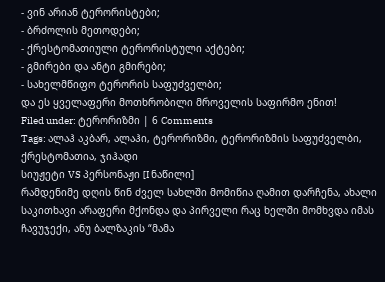- ვინ არიან ტერორისტები;
- ბრძოლის მეთოდები;
- ქრესტომათიული ტერორისტული აქტები;
- გმირები და ანტი გმირები;
- სახელმწიფო ტერორის საფუძველბი;
და ეს ყველაფერი მოთხრობილი მროველის საფირმო ენით!
Filed under: ტერორიზმი | 6 Comments
Tags: ალაჰ აკბარ, ალაჰი, ტერორიზმი, ტერორიზმის საფუძველბი, ქრესტომათია, ჯიჰადი
სიუჟეტი VS პერსონაჟი [I ნაწილი]
რამდენიმე დღის წინ ძველ სახლში მომიწია ღამით დარჩენა, ახალი საკითხავი არაფერი მქონდა და პირველი რაც ხელში მომხვდა იმას ჩავუჯექი, ანუ ბალზაკის “მამა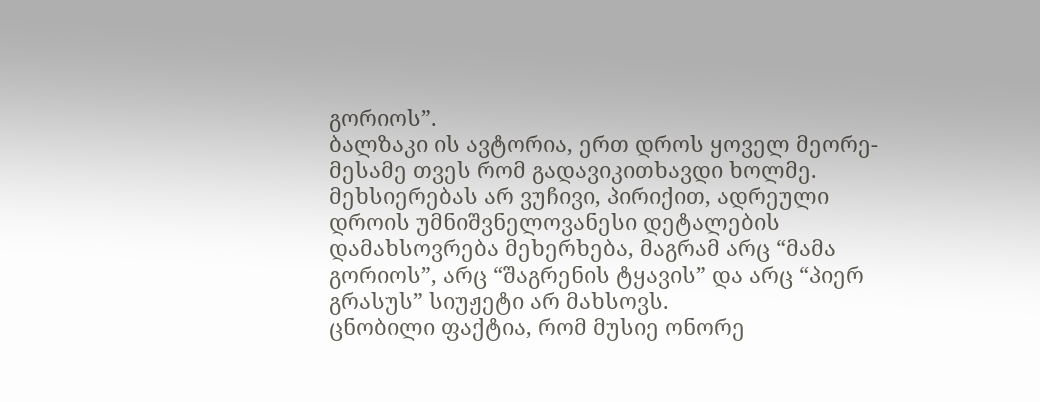გორიოს”.
ბალზაკი ის ავტორია, ერთ დროს ყოველ მეორე-მესამე თვეს რომ გადავიკითხავდი ხოლმე. მეხსიერებას არ ვუჩივი, პირიქით, ადრეული დროის უმნიშვნელოვანესი დეტალების დამახსოვრება მეხერხება, მაგრამ არც “მამა გორიოს”, არც “შაგრენის ტყავის” და არც “პიერ გრასუს” სიუჟეტი არ მახსოვს.
ცნობილი ფაქტია, რომ მუსიე ონორე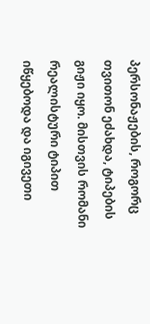პერსონაჟების, როგორც თვითონ ეძახდა, ტიპების გიჟი იყო. მისთვის რომანი რეალისტური ტიპით იწყებოდა და იგივეთი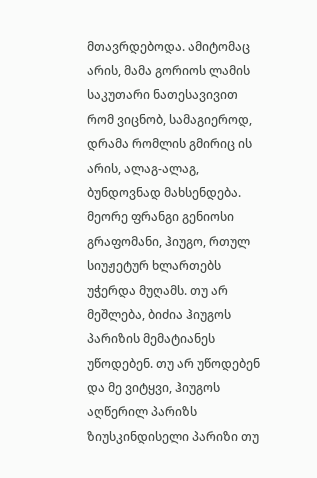მთავრდებოდა. ამიტომაც არის, მამა გორიოს ლამის საკუთარი ნათესავივით რომ ვიცნობ, სამაგიეროდ, დრამა რომლის გმირიც ის არის, ალაგ-ალაგ, ბუნდოვნად მახსენდება.
მეორე ფრანგი გენიოსი გრაფომანი, ჰიუგო, რთულ სიუჟეტურ ხლართებს უჭერდა მუღამს. თუ არ მეშლება, ბიძია ჰიუგოს პარიზის მემატიანეს უწოდებენ. თუ არ უწოდებენ და მე ვიტყვი, ჰიუგოს აღწერილ პარიზს ზიუსკინდისელი პარიზი თუ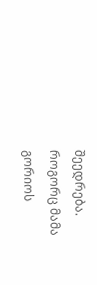შეედრება. როგორც მამა გორიოს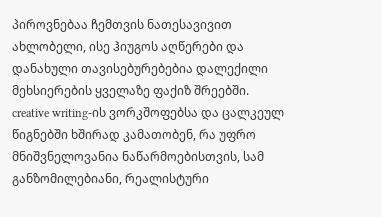პიროვნებაა ჩემთვის ნათესავივით ახლობელი, ისე ჰიუგოს აღწერები და დანახული თავისებურებებია დალექილი მეხსიერების ყველაზე ფაქიზ შრეებში.
creative writing-ის ვორკშოფებსა და ცალკეულ წიგნებში ხშირად კამათობენ, რა უფრო მნიშვნელოვანია ნაწარმოებისთვის, სამ განზომილებიანი, რეალისტური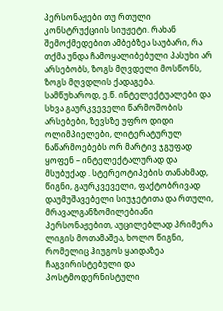პერსონაჟები თუ რთული კონსტრუქციის სიუჟეტი. რახან შემოქმედებით ამბებზეა საუბარი, რა თქმა უნდა ჩამოყალიბებული პასუხი არ არსებობს, ზოგს მღვდელი მოსწონს, ზოგს მღვდლის ქადაგება.
სამწუხაროდ, ე.წ. ინტელექტუალები და სხვა გაურკვეველი წარმოშობის არსებები, ზევსზე უფრო დიდი ოლიმპიელები, ლიტერატურულ ნაწარმოებებს ორ მარტივ ჯგუფად ყოფენ – ინტელექტალურად და მსუბუქად . სტერეოტიპების თანახმად, წიგნი, გაურკვეველი, ფაქტობრივად დაუმუშავებელი სიუჯეტითა და რთული, მრავალგანზომილებიანი პერსონაჟებით, აუცილებლად პრიმერა ლიგის მოთამაშეა, ხოლო წიგნი, რომელიც ჰიუგოს ყაიდაზეა ჩაგვირისტებული და პოსტმოდერნისტული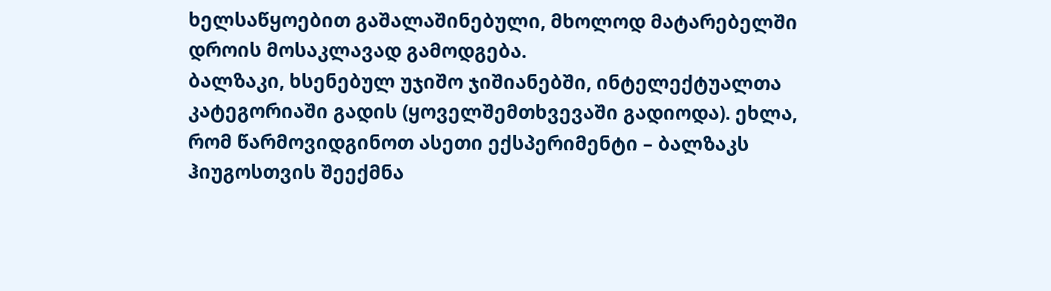ხელსაწყოებით გაშალაშინებული, მხოლოდ მატარებელში დროის მოსაკლავად გამოდგება.
ბალზაკი, ხსენებულ უჯიშო ჯიშიანებში, ინტელექტუალთა კატეგორიაში გადის (ყოველშემთხვევაში გადიოდა). ეხლა, რომ წარმოვიდგინოთ ასეთი ექსპერიმენტი – ბალზაკს ჰიუგოსთვის შეექმნა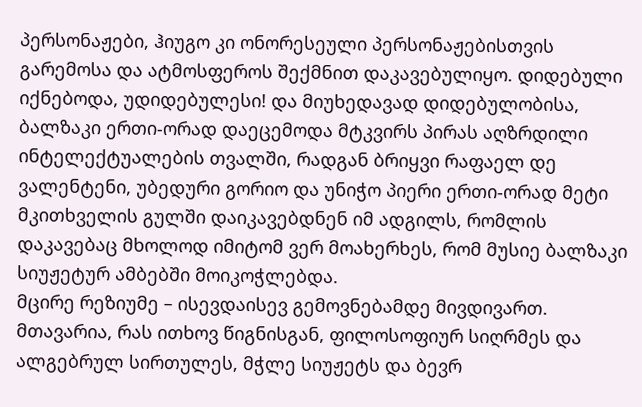პერსონაჟები, ჰიუგო კი ონორესეული პერსონაჟებისთვის გარემოსა და ატმოსფეროს შექმნით დაკავებულიყო. დიდებული იქნებოდა, უდიდებულესი! და მიუხედავად დიდებულობისა, ბალზაკი ერთი-ორად დაეცემოდა მტკვირს პირას აღზრდილი ინტელექტუალების თვალში, რადგან ბრიყვი რაფაელ დე ვალენტენი, უბედური გორიო და უნიჭო პიერი ერთი-ორად მეტი მკითხველის გულში დაიკავებდნენ იმ ადგილს, რომლის დაკავებაც მხოლოდ იმიტომ ვერ მოახერხეს, რომ მუსიე ბალზაკი სიუჟეტურ ამბებში მოიკოჭლებდა.
მცირე რეზიუმე – ისევდაისევ გემოვნებამდე მივდივართ. მთავარია, რას ითხოვ წიგნისგან, ფილოსოფიურ სიღრმეს და ალგებრულ სირთულეს, მჭლე სიუჟეტს და ბევრ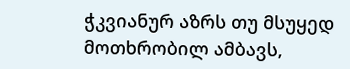ჭკვიანურ აზრს თუ მსუყედ მოთხრობილ ამბავს,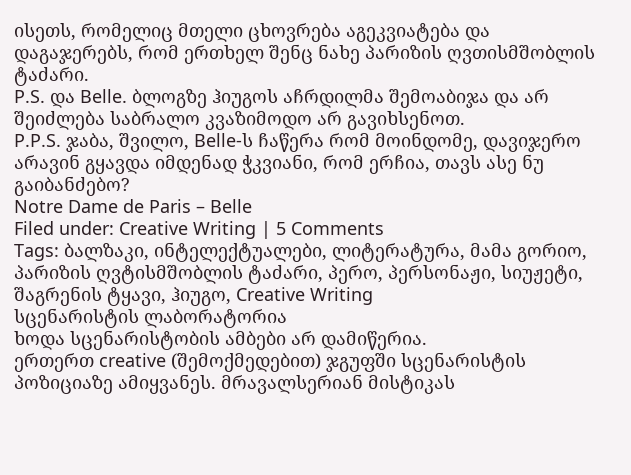ისეთს, რომელიც მთელი ცხოვრება აგეკვიატება და დაგაჯერებს, რომ ერთხელ შენც ნახე პარიზის ღვთისმშობლის ტაძარი.
P.S. და Belle. ბლოგზე ჰიუგოს აჩრდილმა შემოაბიჯა და არ შეიძლება საბრალო კვაზიმოდო არ გავიხსენოთ.
P.P.S. ჯაბა, შვილო, Belle-ს ჩაწერა რომ მოინდომე, დავიჯერო არავინ გყავდა იმდენად ჭკვიანი, რომ ერჩია, თავს ასე ნუ გაიბანძებო?
Notre Dame de Paris – Belle
Filed under: Creative Writing | 5 Comments
Tags: ბალზაკი, ინტელექტუალები, ლიტერატურა, მამა გორიო, პარიზის ღვტისმშობლის ტაძარი, პერო, პერსონაჟი, სიუჟეტი, შაგრენის ტყავი, ჰიუგო, Creative Writing
სცენარისტის ლაბორატორია
ხოდა სცენარისტობის ამბები არ დამიწერია.
ერთერთ creative (შემოქმედებით) ჯგუფში სცენარისტის პოზიციაზე ამიყვანეს. მრავალსერიან მისტიკას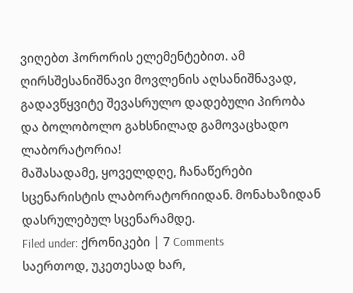ვიღებთ ჰორორის ელემენტებით. ამ ღირსშესანიშნავი მოვლენის აღსანიშნავად, გადავწყვიტე შევასრულო დადებული პირობა და ბოლობოლო გახსნილად გამოვაცხადო ლაბორატორია!
მაშასადამე, ყოველდღე, ჩანაწერები სცენარისტის ლაბორატორიიდან. მონახაზიდან დასრულებულ სცენარამდე.
Filed under: ქრონიკები | 7 Comments
საერთოდ, უკეთესად ხარ,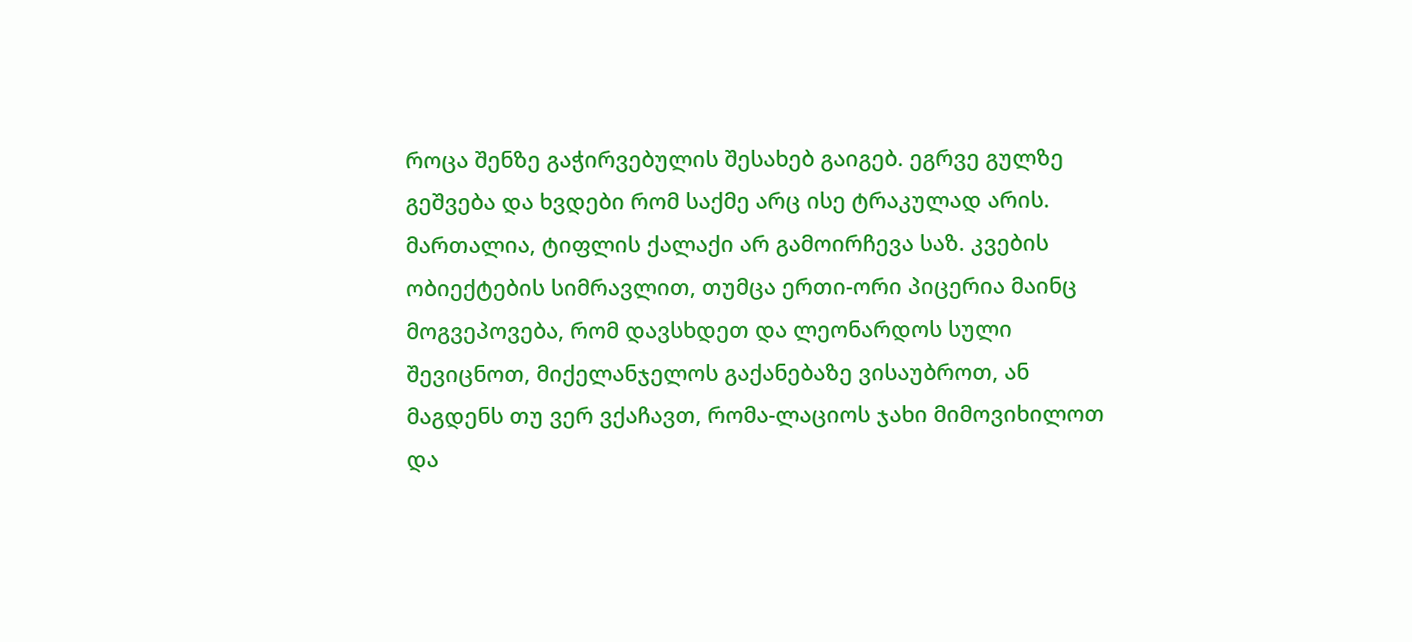როცა შენზე გაჭირვებულის შესახებ გაიგებ. ეგრვე გულზე გეშვება და ხვდები რომ საქმე არც ისე ტრაკულად არის.
მართალია, ტიფლის ქალაქი არ გამოირჩევა საზ. კვების ობიექტების სიმრავლით, თუმცა ერთი-ორი პიცერია მაინც მოგვეპოვება, რომ დავსხდეთ და ლეონარდოს სული შევიცნოთ, მიქელანჯელოს გაქანებაზე ვისაუბროთ, ან მაგდენს თუ ვერ ვქაჩავთ, რომა-ლაციოს ჯახი მიმოვიხილოთ და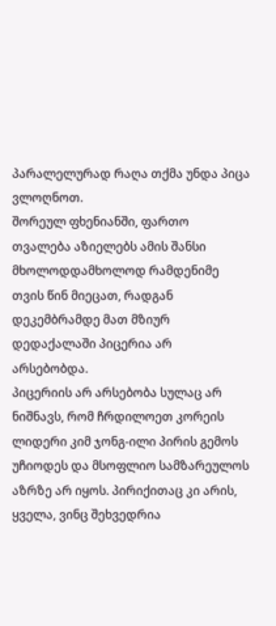პარალელურად რაღა თქმა უნდა პიცა ვლოღნოთ.
შორეულ ფხენიანში, ფართო თვალება აზიელებს ამის შანსი მხოლოდდამხოლოდ რამდენიმე თვის წინ მიეცათ, რადგან დეკემბრამდე მათ მზიურ დედაქალაში პიცერია არ არსებობდა.
პიცერიის არ არსებობა სულაც არ ნიშნავს, რომ ჩრდილოეთ კორეის ლიდერი კიმ ჯონგ-ილი პირის გემოს უჩიოდეს და მსოფლიო სამზარეულოს აზრზე არ იყოს. პირიქითაც კი არის, ყველა, ვინც შეხვედრია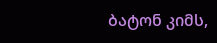ბატონ კიმს,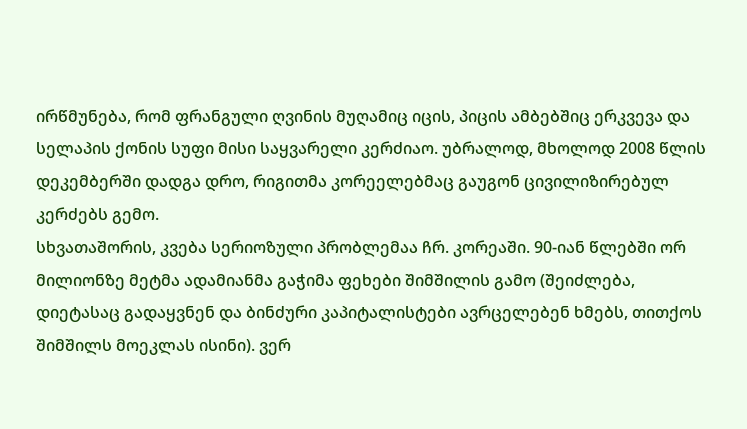ირწმუნება, რომ ფრანგული ღვინის მუღამიც იცის, პიცის ამბებშიც ერკვევა და სელაპის ქონის სუფი მისი საყვარელი კერძიაო. უბრალოდ, მხოლოდ 2008 წლის დეკემბერში დადგა დრო, რიგითმა კორეელებმაც გაუგონ ცივილიზირებულ კერძებს გემო.
სხვათაშორის, კვება სერიოზული პრობლემაა ჩრ. კორეაში. 90-იან წლებში ორ მილიონზე მეტმა ადამიანმა გაჭიმა ფეხები შიმშილის გამო (შეიძლება, დიეტასაც გადაყვნენ და ბინძური კაპიტალისტები ავრცელებენ ხმებს, თითქოს შიმშილს მოეკლას ისინი). ვერ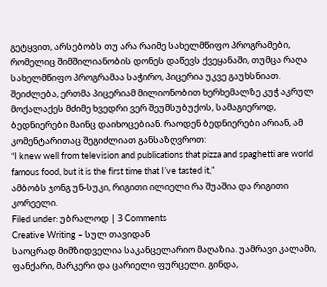გეტყვით, არსებობს თუ არა რაიმე სახელმწიფო პროგრამები, რომელიც შიმშილიანობის დონეს დაწევს ქვეყანაში, თუმცა რაღა სახელმწიფო პროგრამაა საჭირო, პიცერია უკვე გაუხსნიათ. შეიძლება, ერთმა პიცერიამ მილიონობით ხერხემალზე კუჭ აკრულ მოქალაქეს მძიმე ხვედრი ვერ შეუმსუბუქოს, სამაგიეროდ, ბედნიერები მაინც დაიხოცებიან. რაოდენ ბედნიერები არიან, ამ კომენტარითაც შეგიძლიათ განსაზღვროთ:
“I knew well from television and publications that pizza and spaghetti are world famous food, but it is the first time that I’ve tasted it,”
ამბობს ჯონგ უნ-სუკი, რიგითი ილიელი რა შუაშია და რიგითი კორეელი.
Filed under: უბრალოდ | 3 Comments
Creative Writing – სულ თავიდან
საოცრად მიმზიდველია საკანცელარიო მაღაზია. უამრავი კალამი, ფანქარი, მარკერი და ცარიელი ფურცელი. გინდა,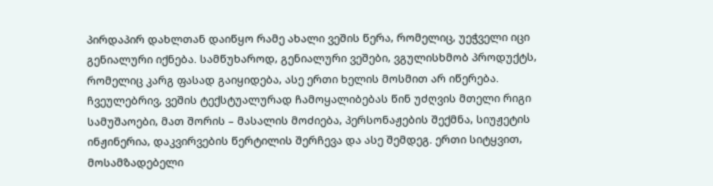პირდაპირ დახლთან დაიწყო რამე ახალი ვეშის წერა, რომელიც, უეჭველი იცი გენიალური იქნება. სამწუხაროდ, გენიალური ვეშები, ვგულისხმობ პროდუქტს, რომელიც კარგ ფასად გაიყიდება, ასე ერთი ხელის მოსმით არ იწერება. ჩვეულებრივ, ვეშის ტექსტუალურად ჩამოყალიბებას წინ უძღვის მთელი რიგი სამუშაოები, მათ შორის – მასალის მოძიება, პერსონაჟების შექმნა, სიუჟეტის ინჟინერია, დაკვირვების წერტილის შერჩევა და ასე შემდეგ. ერთი სიტყვით, მოსამზადებელი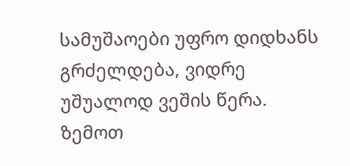სამუშაოები უფრო დიდხანს გრძელდება, ვიდრე უშუალოდ ვეშის წერა. ზემოთ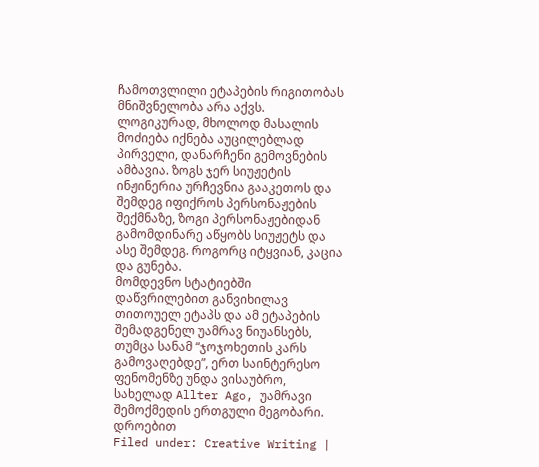ჩამოთვლილი ეტაპების რიგითობას მნიშვნელობა არა აქვს. ლოგიკურად, მხოლოდ მასალის მოძიება იქნება აუცილებლად პირველი, დანარჩენი გემოვნების ამბავია. ზოგს ჯერ სიუჟეტის ინჟინერია ურჩევნია გააკეთოს და შემდეგ იფიქროს პერსონაჟების შექმნაზე, ზოგი პერსონაჟებიდან გამომდინარე აწყობს სიუჟეტს და ასე შემდეგ. როგორც იტყვიან, კაცია და გუნება.
მომდევნო სტატიებში დაწვრილებით განვიხილავ თითოუელ ეტაპს და ამ ეტაპების შემადგენელ უამრავ ნიუანსებს, თუმცა სანამ “ჯოჯოხეთის კარს გამოვაღებდე”, ერთ საინტერესო ფენომენზე უნდა ვისაუბრო, სახელად Allter Ago, უამრავი შემოქმედის ერთგული მეგობარი.
დროებით
Filed under: Creative Writing |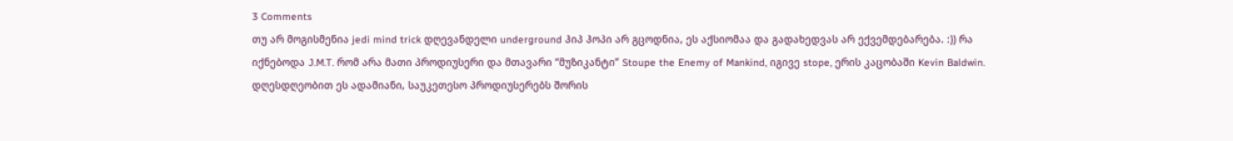3 Comments
თუ არ მოგისმენია jedi mind trick დღევანდელი underground ჰიპ ჰოპი არ გცოდნია, ეს აქსიომაა და გადახედვას არ ექვემდებარება. :)) რა იქნებოდა J.M.T. რომ არა მათი პროდიუსერი და მთავარი “მუზიკანტი” Stoupe the Enemy of Mankind, იგივე stope, ერის კაცობაში Kevin Baldwin. დღესდღეობით ეს ადამიანი, საუკეთესო პროდიუსერებს შორის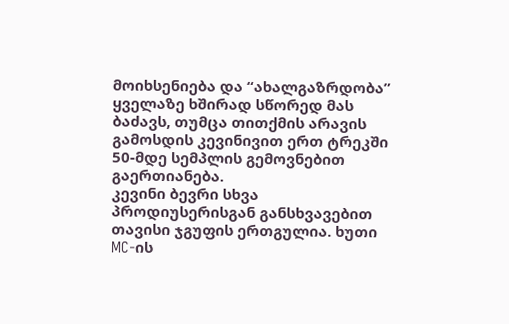მოიხსენიება და “ახალგაზრდობა” ყველაზე ხშირად სწორედ მას ბაძავს, თუმცა თითქმის არავის გამოსდის კევინივით ერთ ტრეკში 50-მდე სემპლის გემოვნებით გაერთიანება.
კევინი ბევრი სხვა პროდიუსერისგან განსხვავებით თავისი ჯგუფის ერთგულია. ხუთი MC-ის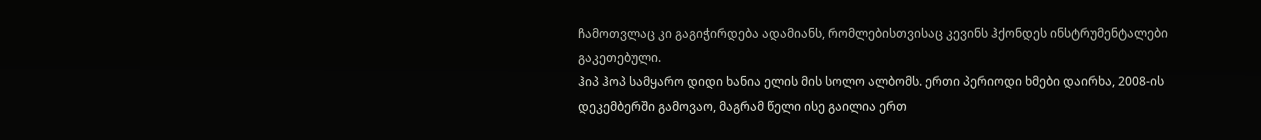ჩამოთვლაც კი გაგიჭირდება ადამიანს, რომლებისთვისაც კევინს ჰქონდეს ინსტრუმენტალები გაკეთებული.
ჰიპ ჰოპ სამყარო დიდი ხანია ელის მის სოლო ალბომს. ერთი პერიოდი ხმები დაირხა, 2008-ის დეკემბერში გამოვაო, მაგრამ წელი ისე გაილია ერთ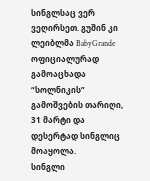სინგლსაც ვერ ვეღირსეთ. გუშინ კი ლეიბლმა BabyGrande ოფიციალურად გამოაცხადა “სოლნიკის” გამოშვების თარიღი, 31 მარტი და დესერტად სინგლიც მოაყოლა.
სინგლი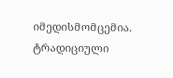იმედისმომცემია. ტრადიციული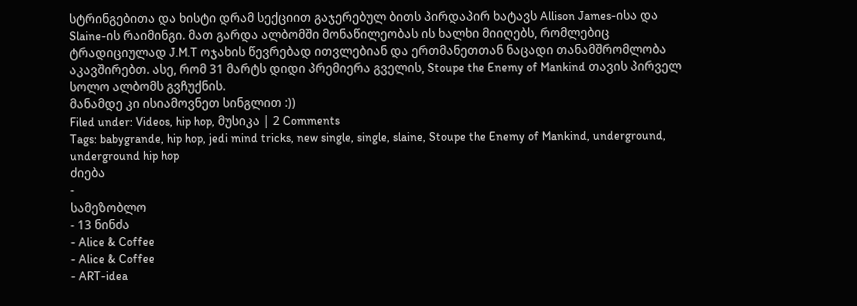სტრინგებითა და ხისტი დრამ სექციით გაჯერებულ ბითს პირდაპირ ხატავს Allison James-ისა და Slaine-ის რაიმინგი. მათ გარდა ალბომში მონაწილეობას ის ხალხი მიიღებს, რომლებიც ტრადიციულად J.M.T ოჯახის წევრებად ითვლებიან და ერთმანეთთან ნაცადი თანამშრომლობა აკავშირებთ. ასე, რომ 31 მარტს დიდი პრემიერა გველის, Stoupe the Enemy of Mankind თავის პირველ სოლო ალბომს გვჩუქნის.
მანამდე კი ისიამოვნეთ სინგლით :))
Filed under: Videos, hip hop, მუსიკა | 2 Comments
Tags: babygrande, hip hop, jedi mind tricks, new single, single, slaine, Stoupe the Enemy of Mankind, underground, underground hip hop
ძიება
-
სამეზობლო
- 13 ნინძა
- Alice & Coffee
- Alice & Coffee
- ART-idea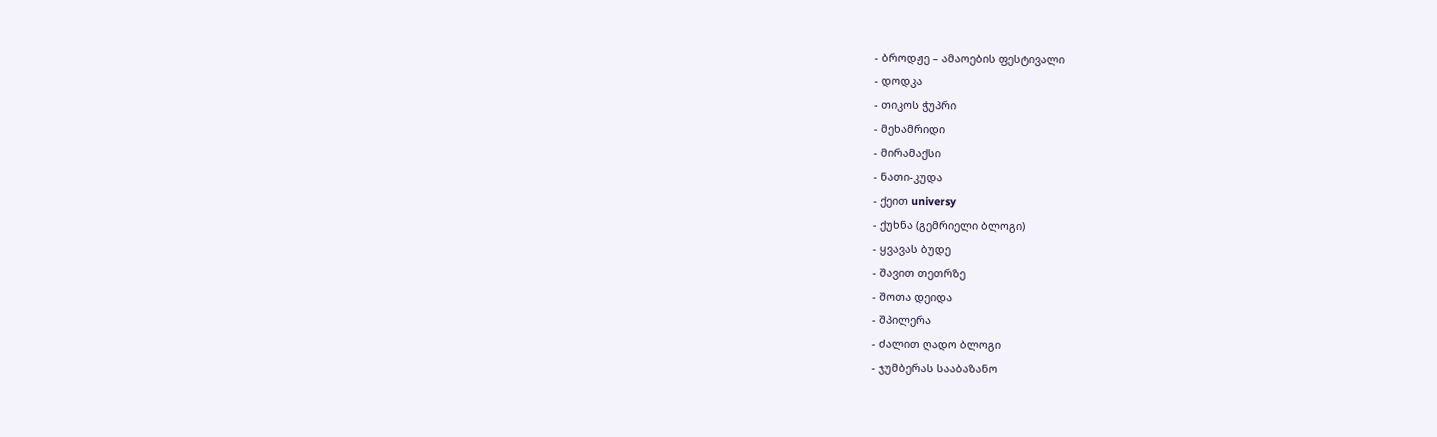- ბროდჟე – ამაოების ფესტივალი
- დოდკა
- თიკოს ჭუპრი
- მეხამრიდი
- მირამაქსი
- ნათი-კუდა
- ქეით universy
- ქუხნა (გემრიელი ბლოგი)
- ყვავას ბუდე
- შავით თეთრზე
- შოთა დეიდა
- შპილერა
- ძალით ღადო ბლოგი
- ჯუმბერას სააბაზანო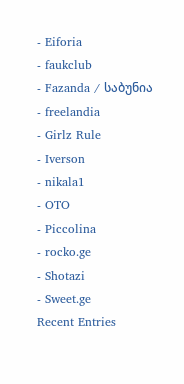- Eiforia
- faukclub
- Fazanda / საბუნია
- freelandia
- Girlz Rule
- Iverson
- nikala1
- OTO
- Piccolina
- rocko.ge
- Shotazi
- Sweet.ge
Recent Entries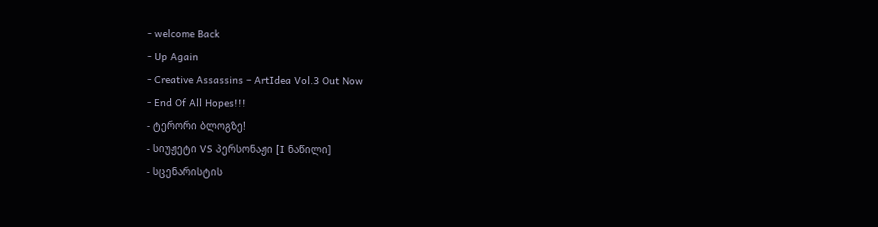- welcome Back
- Up Again
- Creative Assassins – ArtIdea Vol.3 Out Now
- End Of All Hopes!!!
- ტერორი ბლოგზე!
- სიუჟეტი VS პერსონაჟი [I ნაწილი]
- სცენარისტის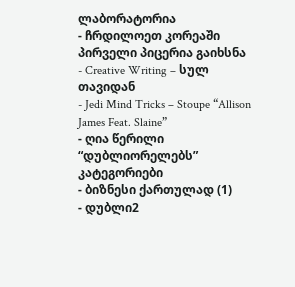ლაბორატორია
- ჩრდილოეთ კორეაში პირველი პიცერია გაიხსნა
- Creative Writing – სულ თავიდან
- Jedi Mind Tricks – Stoupe “Allison James Feat. Slaine”
- ღია წერილი “დუბლიორელებს”
კატეგორიები
- ბიზნესი ქართულად (1)
- დუბლი2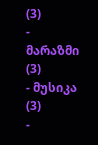(3)
- მარაზმი (3)
- მუსიკა (3)
-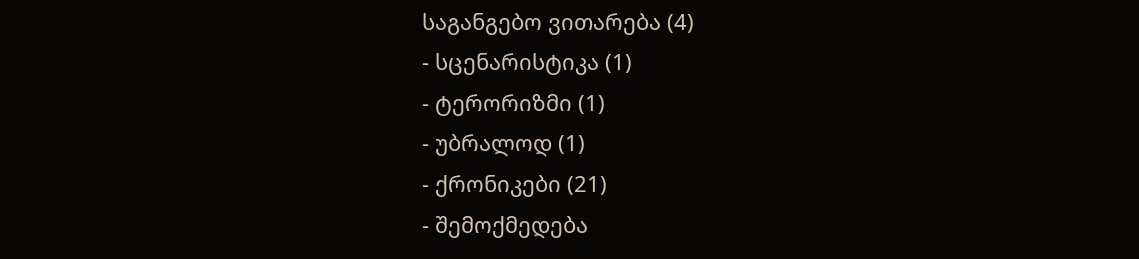საგანგებო ვითარება (4)
- სცენარისტიკა (1)
- ტერორიზმი (1)
- უბრალოდ (1)
- ქრონიკები (21)
- შემოქმედება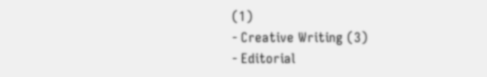(1)
- Creative Writing (3)
- Editorial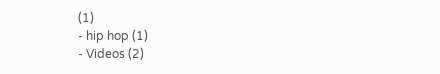(1)
- hip hop (1)
- Videos (2)